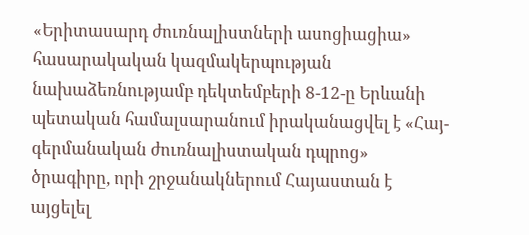«Երիտասարդ ժուռնալիստների ասոցիացիա» հասարակական կազմակերպության նախաձեռնությամբ դեկտեմբերի 8-12-ը Երևանի պետական համալսարանում իրականացվել է «Հայ-գերմանական ժուռնալիստական դպրոց» ծրագիրը, որի շրջանակներում Հայաստան է այցելել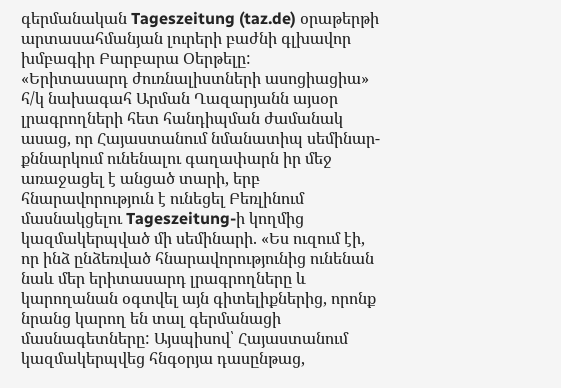գերմանական Tageszeitung (taz.de) օրաթերթի արտասահմանյան լուրերի բաժնի գլխավոր խմբագիր Բարբարա Օերթելը:
«Երիտասարդ ժուռնալիստների ասոցիացիա» հ/կ նախագահ Արման Ղազարյանն այսօր լրագրողների հետ հանդիպման ժամանակ ասաց, որ Հայաստանում նմանատիպ սեմինար-քննարկում ունենալու գաղափարն իր մեջ առաջացել է անցած տարի, երբ հնարավորություն է ունեցել Բեռլինում մասնակցելու Tageszeitung-ի կողմից կազմակերպված մի սեմինարի. «Ես ուզում էի, որ ինձ ընձեռված հնարավորությունից ունենան նաև մեր երիտասարդ լրագրողները և կարողանան օգտվել այն գիտելիքներից, որոնք նրանց կարող են տալ գերմանացի մասնագետները: Այսպիսով՝ Հայաստանում կազմակերպվեց հնգօրյա դասընթաց,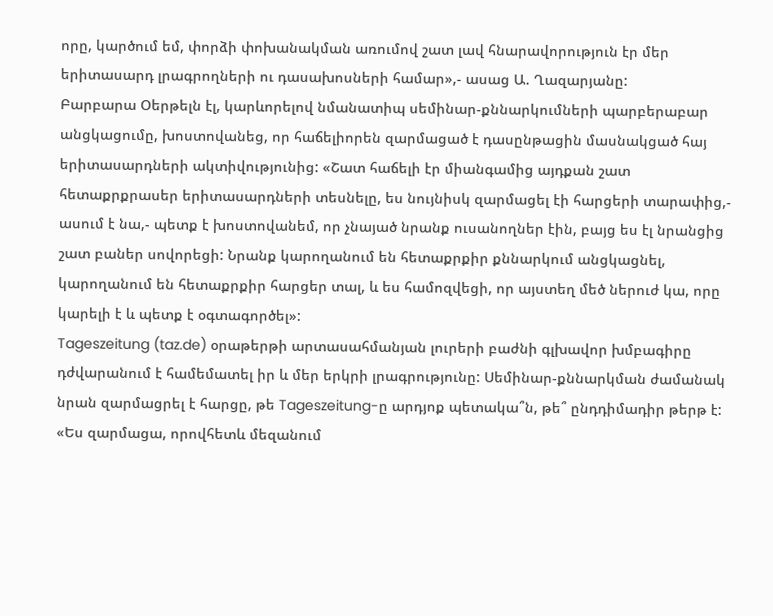որը, կարծում եմ, փորձի փոխանակման առումով շատ լավ հնարավորություն էր մեր երիտասարդ լրագրողների ու դասախոսների համար»,- ասաց Ա. Ղազարյանը:
Բարբարա Օերթելն էլ, կարևորելով նմանատիպ սեմինար-քննարկումների պարբերաբար անցկացումը, խոստովանեց, որ հաճելիորեն զարմացած է դասընթացին մասնակցած հայ երիտասարդների ակտիվությունից: «Շատ հաճելի էր միանգամից այդքան շատ հետաքրքրասեր երիտասարդների տեսնելը, ես նույնիսկ զարմացել էի հարցերի տարափից,- ասում է նա,- պետք է խոստովանեմ, որ չնայած նրանք ուսանողներ էին, բայց ես էլ նրանցից շատ բաներ սովորեցի: Նրանք կարողանում են հետաքրքիր քննարկում անցկացնել, կարողանում են հետաքրքիր հարցեր տալ, և ես համոզվեցի, որ այստեղ մեծ ներուժ կա, որը կարելի է և պետք է օգտագործել»:
Tageszeitung (taz.de) օրաթերթի արտասահմանյան լուրերի բաժնի գլխավոր խմբագիրը դժվարանում է համեմատել իր և մեր երկրի լրագրությունը: Սեմինար-քննարկման ժամանակ նրան զարմացրել է հարցը, թե Tageszeitung-ը արդյոք պետակա՞ն, թե՞ ընդդիմադիր թերթ է: «Ես զարմացա, որովհետև մեզանում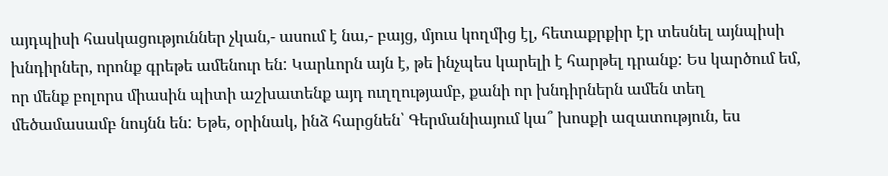այդպիսի հասկացություններ չկան,- ասում է նա,- բայց, մյուս կողմից էլ, հետաքրքիր էր տեսնել այնպիսի խնդիրներ, որոնք գրեթե ամենուր են: Կարևորն այն է, թե ինչպես կարելի է հարթել դրանք: Ես կարծում եմ, որ մենք բոլորս միասին պիտի աշխատենք այդ ուղղությամբ, քանի որ խնդիրներն ամեն տեղ մեծամասամբ նույնն են: Եթե, օրինակ, ինձ հարցնեն՝ Գերմանիայում կա՞ խոսքի ազատություն, ես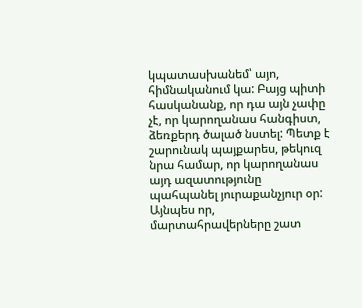կպատասխանեմ՝ այո, հիմնականում կա: Բայց պիտի հասկանանք, որ դա այն չափը չէ, որ կարողանաս հանգիստ, ձեռքերդ ծալած նստել: Պետք է շարունակ պայքարես, թեկուզ նրա համար, որ կարողանաս այդ ազատությունը պահպանել յուրաքանչյուր օր: Այնպես որ, մարտահրավերները շատ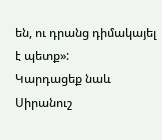են, ու դրանց դիմակայել է պետք»:
Կարդացեք նաև
Սիրանուշ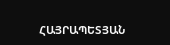ՀԱՅՐԱՊԵՏՅԱՆ